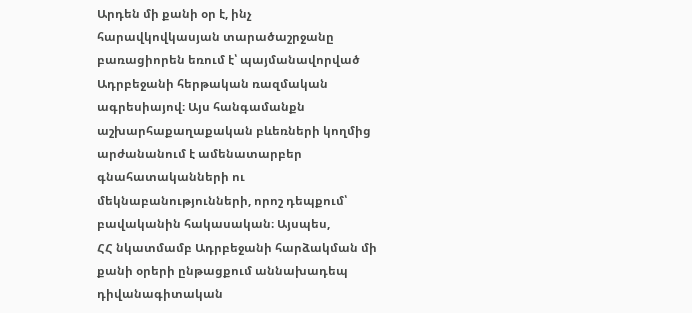Արդեն մի քանի օր է, ինչ
հարավկովկասյան տարածաշրջանը բառացիորեն եռում է՝ պայմանավորված Ադրբեջանի հերթական ռազմական
ագրեսիայով։ Այս հանգամանքն աշխարհաքաղաքական բևեռների կողմից արժանանում է ամենատարբեր
գնահատականների ու մեկնաբանությունների, որոշ դեպքում՝ բավականին հակասական։ Այսպես,
ՀՀ նկատմամբ Ադրբեջանի հարձակման մի քանի օրերի ընթացքում աննախադեպ դիվանագիտական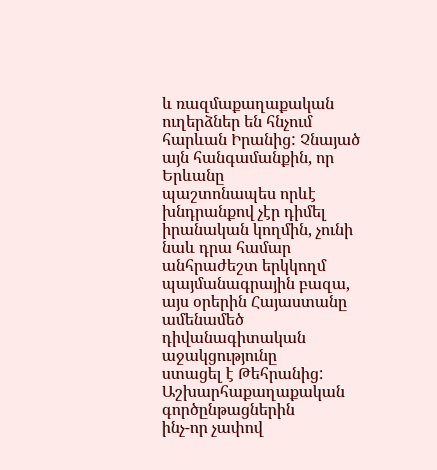և ռազմաքաղաքական ուղերձներ են հնչում հարևան Իրանից: Չնայած այն հանգամանքին, որ Երևանը
պաշտոնապես որևէ խնդրանքով չէր դիմել իրանական կողմին, չունի նաև դրա համար
անհրաժեշտ երկկողմ պայմանագրային բազա, այս օրերին Հայաստանը ամենամեծ դիվանագիտական աջակցությունը
ստացել է Թեհրանից:
Աշխարհաքաղաքական գործընթացներին
ինչ-որ չափով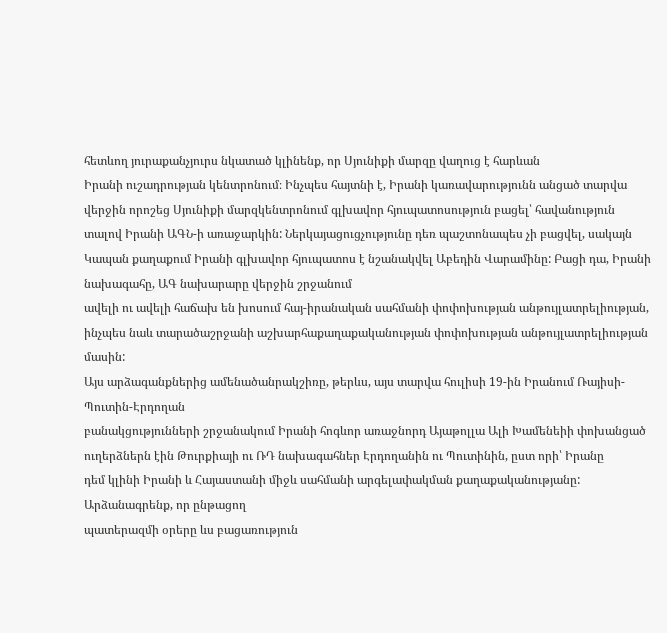հետևող յուրաքանչյուրս նկատած կլինենք, որ Սյունիքի մարզը վաղուց է հարևան
Իրանի ուշադրության կենտրոնում։ Ինչպես հայտնի է, Իրանի կառավարությունն անցած տարվա
վերջին որոշեց Սյունիքի մարզկենտրոնում գլխավոր հյուպատոսություն բացել՝ հավանություն
տալով Իրանի ԱԳՆ-ի առաջարկին: Ներկայացուցչությունը դեռ պաշտոնապես չի բացվել, սակայն
Կապան քաղաքում Իրանի գլխավոր հյուպատոս է նշանակվել Աբեդին Վարամինը: Բացի դա, Իրանի նախագահը, ԱԳ նախարարը վերջին շրջանում
ավելի ու ավելի հաճախ են խոսում հայ-իրանական սահմանի փոփոխության անթույլատրելիության,
ինչպես նաև տարածաշրջանի աշխարհաքաղաքականության փոփոխության անթույլատրելիության մասին:
Այս արձագանքներից ամենածանրակշիռը, թերևս, այս տարվա հուլիսի 19-ին Իրանում Ռայիսի-Պուտին-Էրդողան
բանակցությունների շրջանակում Իրանի հոգևոր առաջնորդ Այաթոլլա Ալի Խամենեիի փոխանցած
ուղերձներն էին Թուրքիայի ու ՌԴ նախագահներ Էրդողանին ու Պուտինին, ըստ որի՝ Իրանը
դեմ կլինի Իրանի և Հայաստանի միջև սահմանի արգելափակման քաղաքականությանը:
Արձանագրենք, որ ընթացող
պատերազմի օրերը ևս բացառություն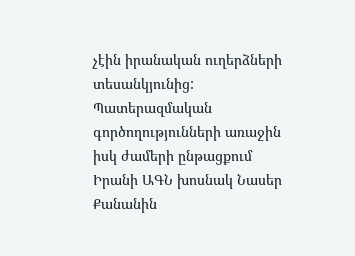չէին իրանական ուղերձների տեսանկյունից: Պատերազմական
գործողությունների առաջին իսկ ժամերի ընթացքում Իրանի ԱԳՆ խոսնակ Նասեր Քանանին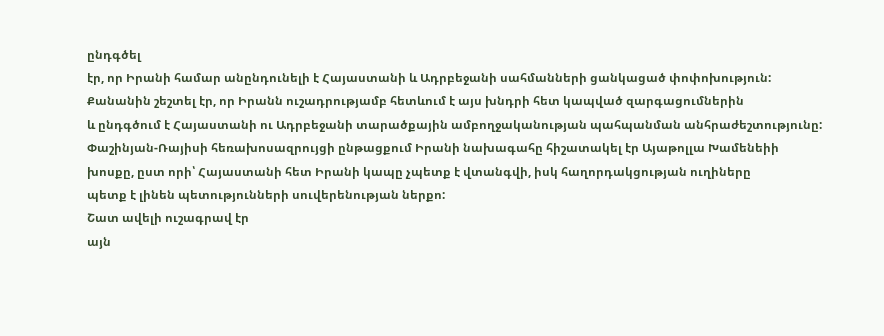ընդգծել
էր, որ Իրանի համար անընդունելի է Հայաստանի և Ադրբեջանի սահմանների ցանկացած փոփոխություն:
Քանանին շեշտել էր, որ Իրանն ուշադրությամբ հետևում է այս խնդրի հետ կապված զարգացումներին
և ընդգծում է Հայաստանի ու Ադրբեջանի տարածքային ամբողջականության պահպանման անհրաժեշտությունը:
Փաշինյան-Ռայիսի հեռախոսազրույցի ընթացքում Իրանի նախագահը հիշատակել էր Այաթոլլա Խամենեիի
խոսքը, ըստ որի՝ Հայաստանի հետ Իրանի կապը չպետք է վտանգվի, իսկ հաղորդակցության ուղիները
պետք է լինեն պետությունների սուվերենության ներքո:
Շատ ավելի ուշագրավ էր
այն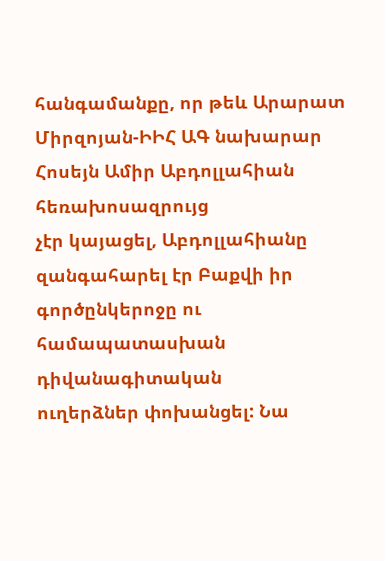հանգամանքը, որ թեև Արարատ Միրզոյան-ԻԻՀ ԱԳ նախարար Հոսեյն Ամիր Աբդոլլահիան հեռախոսազրույց
չէր կայացել, Աբդոլլահիանը զանգահարել էր Բաքվի իր գործընկերոջը ու համապատասխան դիվանագիտական
ուղերձներ փոխանցել: Նա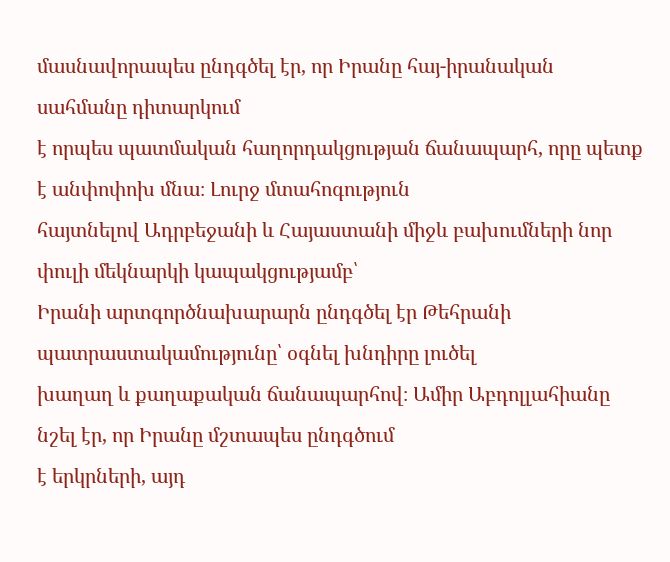մասնավորապես ընդգծել էր, որ Իրանը հայ-իրանական սահմանը դիտարկում
է որպես պատմական հաղորդակցության ճանապարհ, որը պետք է անփոփոխ մնա։ Լուրջ մտահոգություն
հայտնելով Ադրբեջանի և Հայաստանի միջև բախումների նոր փուլի մեկնարկի կապակցությամբ՝
Իրանի արտգործնախարարն ընդգծել էր Թեհրանի պատրաստակամությունը՝ օգնել խնդիրը լուծել
խաղաղ և քաղաքական ճանապարհով։ Ամիր Աբդոլլահիանը նշել էր, որ Իրանը մշտապես ընդգծում
է երկրների, այդ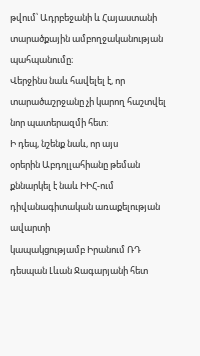թվում՝ Ադրբեջանի և Հայաստանի տարածքային ամբողջականության պահպանումը։
Վերջինս նաև հավելել է, որ տարածաշրջանը չի կարող հաշտվել նոր պատերազմի հետ:
Ի դեպ, նշենք նաև, որ այս
օրերին Աբդոլլահիանը թեման քննարկել է նաև ԻԻՀ-ում դիվանագիտական առաքելության ավարտի
կապակցությամբ Իրանում ՌԴ դեսպան Լևան Ջագարյանի հետ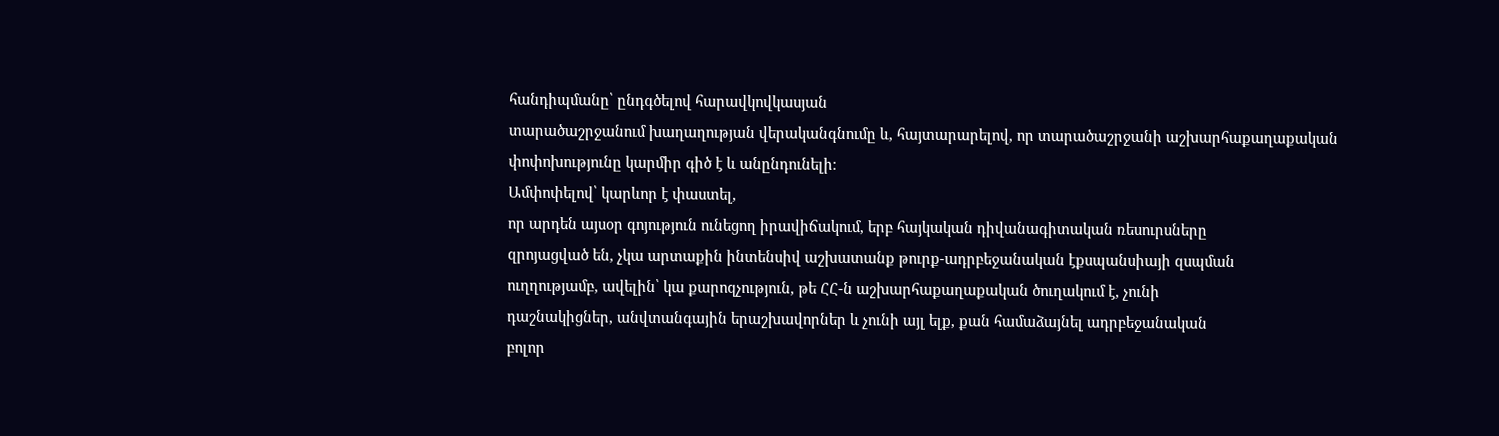հանդիպմանը՝ ընդգծելով հարավկովկասյան
տարածաշրջանում խաղաղության վերականգնումը և, հայտարարելով, որ տարածաշրջանի աշխարհաքաղաքական
փոփոխությունը կարմիր գիծ է և անընդունելի։
Ամփոփելով՝ կարևոր է փաստել,
որ արդեն այսօր գոյություն ունեցող իրավիճակում, երբ հայկական դիվանագիտական ռեսուրսները
զրոյացված են, չկա արտաքին ինտենսիվ աշխատանք թուրք-ադրբեջանական էքսպանսիայի զսպման
ուղղությամբ, ավելին՝ կա քարոզչություն, թե ՀՀ-ն աշխարհաքաղաքական ծուղակում է, չունի
դաշնակիցներ, անվտանգային երաշխավորներ և չունի այլ ելք, քան համաձայնել ադրբեջանական
բոլոր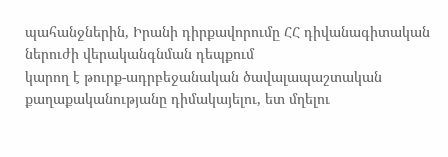պահանջներին, Իրանի դիրքավորումը ՀՀ դիվանագիտական ներուժի վերականգնման դեպքում
կարող է թուրք-ադրբեջանական ծավալապաշտական քաղաքականությանը դիմակայելու, ետ մղելու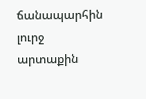ճանապարհին լուրջ արտաքին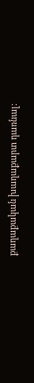քաղաքական խաղաքարտ դառնալ: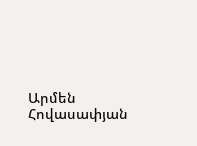Արմեն Հովասափյան